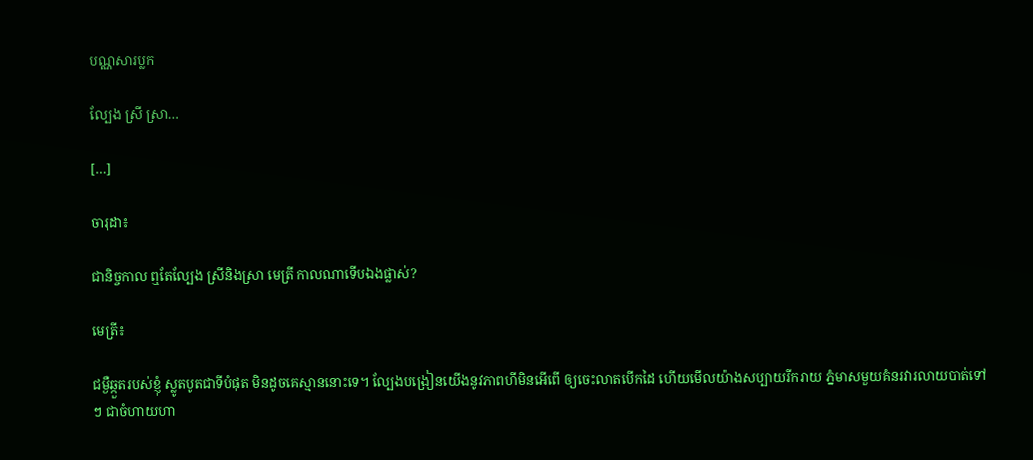បណ្ណសារប្លក

ល្បែង ស្រី ស្រា…

[…]

ចារុដា៖

ជានិច្ចកាល ឮតែល្បែង ស្រីនិងស្រា មេត្រី កាលណាទើបឯងផ្លាស់?

មេត្រី៖

ជម្ងឺឆ្កួតរបស់ខ្ញុំ ស្លូតបូតជាទីបំផុត មិនដូចគេស្មាននោះទេ។ ល្បែងបង្រៀនយើងនូវភាពហីមិនអើពើ ឲ្យចេះលាតបើកដៃ ហើយមើលយ៉ាងសប្បាយរីករាយ ភ្នំមាសមួយគំនរវារលាយបាត់ទៅៗ ជាចំហាយហា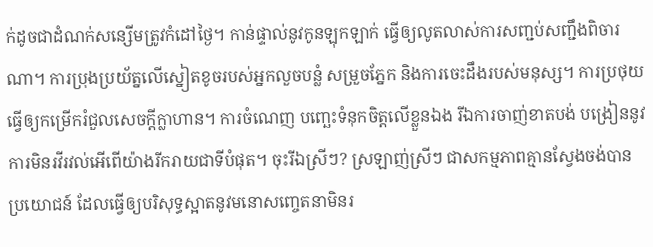ក់ដូចជាដំណក់សន្សើមត្រូវកំដៅថ្ងៃ។ កាន់ផ្ទាល់នូវកូនឡុកឡាក់ ធ្វើឲ្យលូតលាស់ការសញ្ជប់សញ្ជឹងពិចារណា។ ការប្រុងប្រយ័ត្នលើស្នៀតខូចរបស់អ្នកលួចបន្លំ សម្រួចភ្នែក និងការចេះដឹងរបស់មនុស្ស។ ការប្រថុយ ធ្វើឲ្យកម្រើករំជួលសេចក្ដីក្លាហាន។ ការចំណេញ បញ្ឆេះទំនុកចិត្តលើខ្លួនឯង រីឯការចាញ់ខាតបង់ បង្រៀននូវការមិនរវីរវល់អើពើយ៉ាងរីករាយជាទីបំផុត។ ចុះរីឯស្រីៗ? ស្រឡាញ់ស្រីៗ ជាសកម្មភាពគ្មានស្វែងចង់បានប្រយោជន៍ ដែលធ្វើឲ្យបរិសុទ្ធស្អាតនូវមនោសញ្ចេតនាមិនរ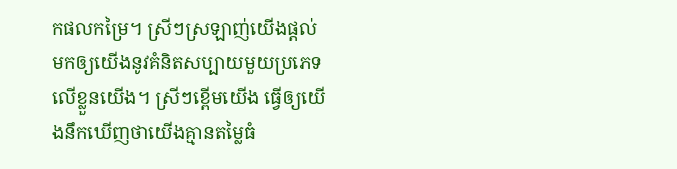កផលកម្រៃ។ ស្រីៗស្រឡាញ់យើងផ្ដល់មកឲ្យយើងនូវគំនិតសប្បាយមួយប្រភេទលើខ្លួនយើង។ ស្រីៗខ្ពើមយើង ធ្វើឲ្យយើងនឹកឃើញថាយើងគ្មានតម្លៃធំ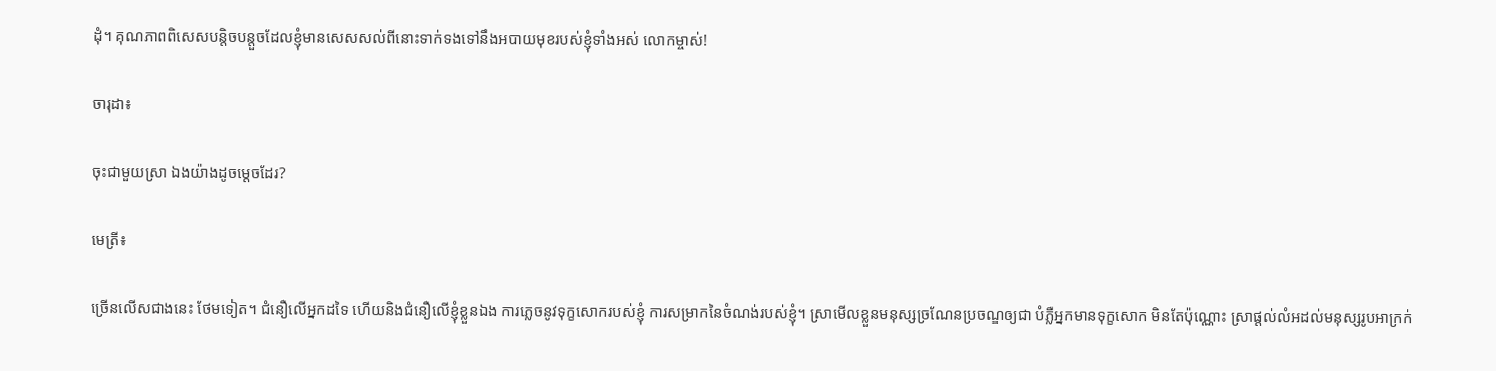ដុំ។ គុណភាពពិសេសបន្តិចបន្តួចដែលខ្ញុំមានសេសសល់ពីនោះទាក់ទងទៅនឹងអបាយមុខរបស់ខ្ញុំទាំងអស់ លោកម្ចាស់!

ចារុដា៖

ចុះជាមួយស្រា ឯងយ៉ាងដូចម្ដេចដែរ?

មេត្រី៖

ច្រើនលើសជាងនេះ ថែមទៀត។ ជំនឿលើអ្នកដទៃ ហើយនិងជំនឿលើខ្ញុំខ្លួនឯង ការភ្លេចនូវទុក្ខសោករបស់ខ្ញុំ ការសម្រាកនៃចំណង់របស់ខ្ញុំ។ ស្រាមើលខ្លួនមនុស្សច្រណែនប្រចណ្ឌឲ្យជា បំភ្លឺអ្នកមានទុក្ខសោក មិនតែប៉ុណ្ណោះ ស្រាផ្ដល់លំអដល់មនុស្សរូបអាក្រក់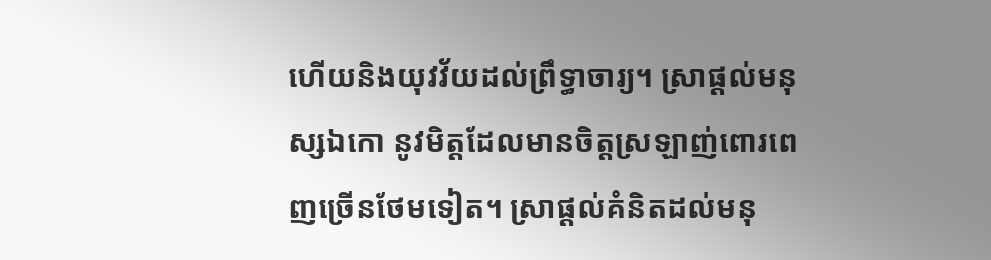ហើយនិងយុវវ័យដល់ព្រឹទ្ធាចារ្យ។ ស្រាផ្ដល់មនុស្សឯកោ នូវមិត្តដែលមានចិត្តស្រឡាញ់ពោរពេញច្រើនថែមទៀត។ ស្រាផ្ដល់គំនិតដល់មនុ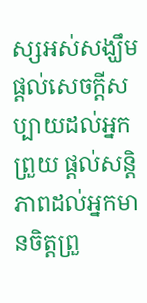ស្សអស់សង្ឃឹម ផ្ដល់សេចក្ដីសប្បាយដល់អ្នកព្រួយ ផ្ដល់សន្តិភាពដល់អ្នកមានចិត្តព្រួ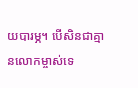យបារម្ភ។ បើសិនជាគ្មានលោកម្ចាស់ទេ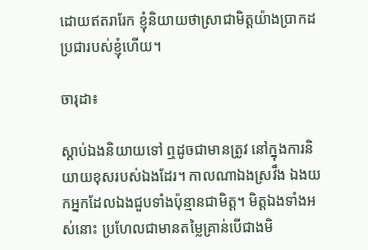ដោយឥតរារែក ខ្ញុំនិយាយថាស្រាជាមិត្តយ៉ាងប្រាកដប្រជារបស់ខ្ញុំហើយ។

ចារុដា៖

ស្ដាប់ឯងនិយាយទៅ ឮដូចជាមានត្រូវ នៅក្នុងការនិយាយខុសរបស់ឯងដែរ។ កាលណាឯងស្រវឹង ឯងយកអ្នកដែលឯងជួបទាំងប៉ុន្មានជាមិត្ត។ មិត្តឯងទាំងអស់នោះ ប្រហែលជាមានតម្លៃគ្រាន់បើជាងមិ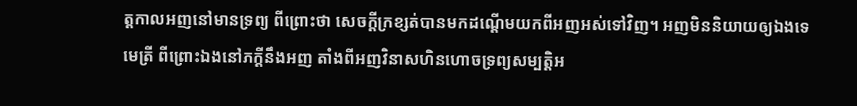ត្តកាលអញនៅមានទ្រព្យ ពីព្រោះថា សេចក្ដីក្រខ្សត់បានមកដណ្ដើមយកពីអញអស់ទៅវិញ។ អញមិននិយាយឲ្យឯងទេ មេត្រី ពីព្រោះឯងនៅភក្ដីនឹងអញ តាំងពីអញវិនាសហិនហោចទ្រព្យសម្បត្តិអ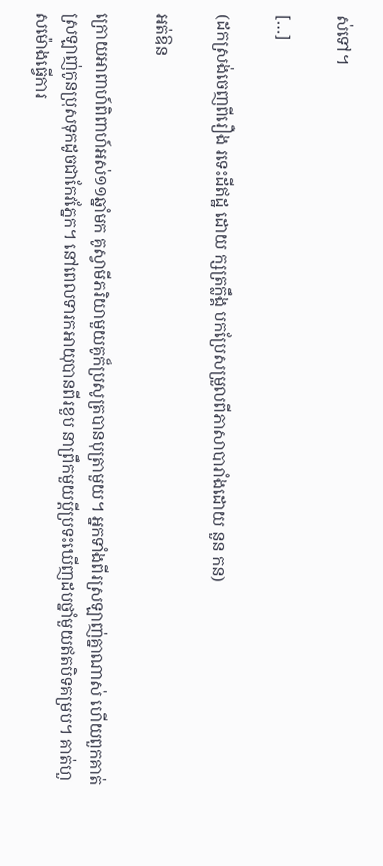ស់ទៅ។

[…]

(ដកស្រង់ចេញពីរឿង រទេះដីឥដ្ឋ ដោយ ក្សត្រក្លឹង្គ បកប្រែសម្រួលពីភាសាបារាំងដោយ នួន កន)

អត់ឱន

ក្រោយអាពាហ៍ពិពាហ៍អស់១១ឆ្នាំមក គូស្វាមីភរិយាមួយគូក៏ប្រសូត្របានបុត្រាមួយ។ អ្នកទាំងពីរស្រឡាញ់គ្នាណាស់ ហើយពួកគាត់ស្រឡាញ់កូនប្រុសទុកដូចជាកែវភ្នែក។ នៅពេលទារកអាយុបានពីរខួប នាព្រឹកមួយប្ដីប្រទះឃើញដបថ្នាំមួយឥតបិទគម្រប។ គាត់ហួសម៉ោងធ្វើការ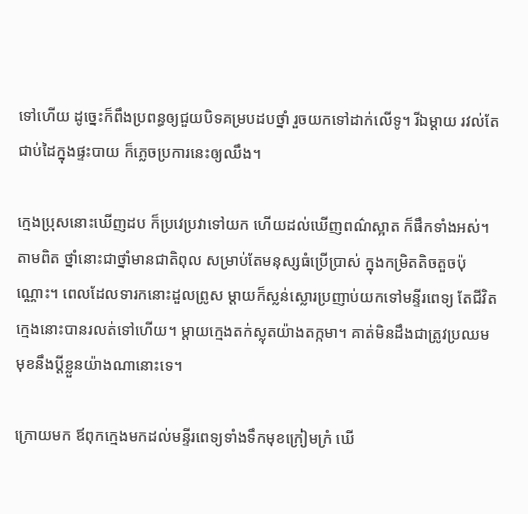ទៅហើយ ដូច្នេះក៏ពឹងប្រពន្ធឲ្យជួយបិទគម្របដបថ្នាំ រួចយកទៅដាក់លើទូ។ រីឯម្ដាយ រវល់តែជាប់ដៃក្នុងផ្ទះបាយ ក៏ភ្លេចប្រការនេះឲ្យឈឹង។

ក្មេងប្រុសនោះឃើញដប ក៏ប្រវេប្រវាទៅយក ហើយដល់ឃើញពណ៌ស្អាត ក៏ផឹកទាំងអស់។ តាមពិត ថ្នាំនោះជាថ្នាំមានជាតិពុល សម្រាប់តែមនុស្សធំប្រើប្រាស់ ក្នុងកម្រិតតិចតួចប៉ុណ្ណោះ។ ពេលដែលទារកនោះដួលព្រូស ម្ដាយក៏ស្លន់ស្លោរប្រញាប់យកទៅមន្ទីរពេទ្យ តែជីវិតក្មេងនោះបានរលត់ទៅហើយ។ ម្ដាយក្មេងតក់ស្លុតយ៉ាងតក្កមា។ គាត់មិនដឹងជាត្រូវប្រឈមមុខនឹងប្ដីខ្លួនយ៉ាងណានោះទេ។

ក្រោយមក ឪពុកក្មេងមកដល់មន្ទីរពេទ្យទាំងទឹកមុខក្រៀមក្រំ ឃើ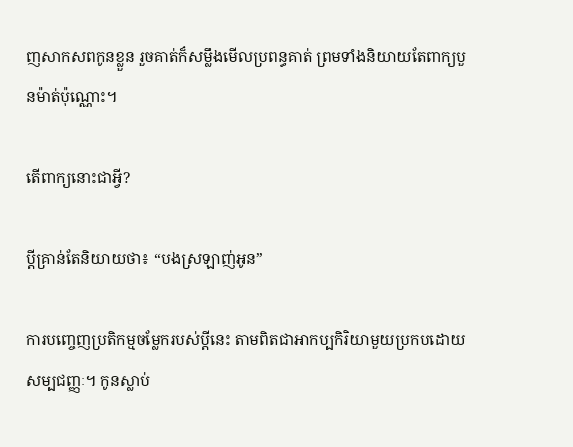ញសាកសពកូនខ្លួន រួចគាត់ក៏សម្លឹងមើលប្រពន្ធគាត់ ព្រមទាំងនិយាយតែពាក្យបួនម៉ាត់ប៉ុណ្ណោះ។

តើពាក្យនោះជាអ្វី?

ប្ដីគ្រាន់តែនិយាយថា៖ “បងស្រឡាញ់អូន”

ការបញ្ចេញប្រតិកម្មចម្លែករបស់ប្ដីនេះ តាមពិតជាអាកប្បកិរិយាមួយប្រកបដោយសម្បជញ្ញៈ។ កូនស្លាប់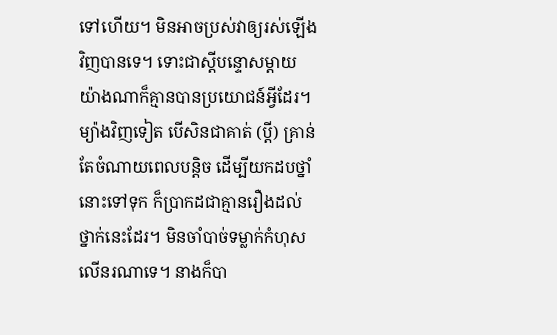ទៅហើយ។ មិនអាចប្រស់វាឲ្យរស់ឡើងវិញបានទេ។ ទោះជាស្ដីបន្ទោសម្ដាយយ៉ាងណាក៏គ្មានបានប្រយោជន៍អ្វីដែរ។ ម្យ៉ាងវិញទៀត បើសិនជាគាត់ (ប្ដី) គ្រាន់តែចំណាយពេលបន្តិច ដើម្បីយកដបថ្នាំនោះទៅទុក ក៏ប្រាកដជាគ្មានរឿងដល់ថ្នាក់នេះដែរ។ មិនចាំបាច់ទម្លាក់កំហុសលើនរណាទេ។ នាងក៏បា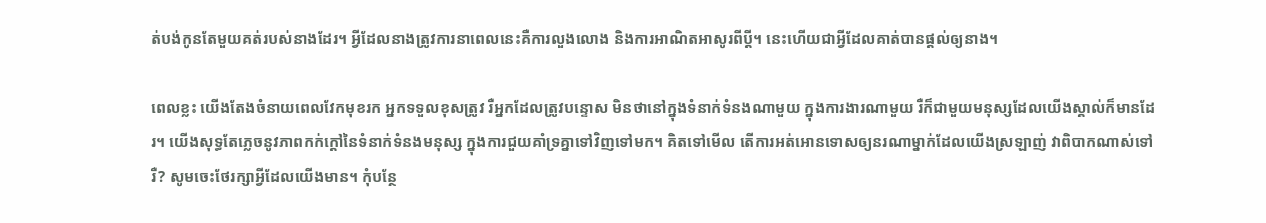ត់បង់កូនតែមួយគត់របស់នាងដែរ។ អ្វីដែលនាងត្រូវការនាពេលនេះគឺការលួងលោង និងការអាណិតអាសូរពីប្ដី។ នេះហើយជាអ្វីដែលគាត់បានផ្ដល់ឲ្យនាង។

ពេលខ្លះ យើងតែងចំនាយពេលវែកមុខរក អ្នកទទួលខុសត្រូវ រឺអ្នកដែលត្រូវបន្ទោស មិនថានៅក្នុងទំនាក់ទំនងណាមួយ ក្នុងការងារណាមួយ រឺក៏ជាមួយមនុស្សដែលយើងស្គាល់ក៏មានដែរ។ យើងសុទ្ធតែភ្លេចនូវភាពកក់ក្ដៅនៃទំនាក់ទំនងមនុស្ស ក្នុងការជួយគាំទ្រគ្នាទៅវិញទៅមក។ គិតទៅមើល តើការអត់អោនទោសឲ្យនរណាម្នាក់ដែលយើងស្រឡាញ់ វាពិបាកណាស់ទៅរឺ? សូមចេះថែរក្សាអ្វីដែលយើងមាន។ កុំបន្ថែ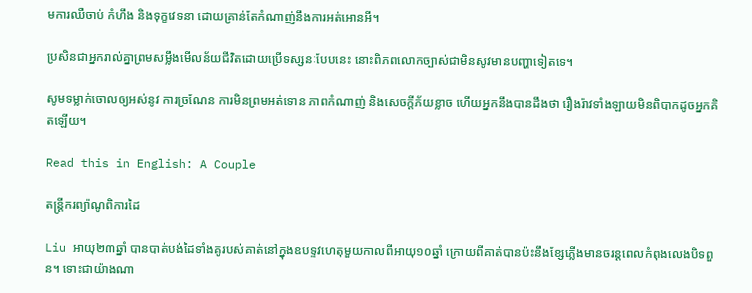មការឈឺចាប់ កំហឹង និងទុក្ខវេទនា ដោយគ្រាន់តែកំណាញ់នឹងការអត់អោនអី។

ប្រសិនជាអ្នករាល់គ្នាព្រមសម្លឹងមើលន័យជីវិតដោយប្រើទស្សនៈបែបនេះ នោះពិភពលោកច្បាស់ជាមិនសូវមានបញ្ហាទៀតទេ។

សូមទម្លាក់ចោលឲ្យអស់នូវ ការច្រណែន ការមិនព្រមអត់ទោន ភាពកំណាញ់ និងសេចក្ដីភ័យខ្លាច ហើយអ្នកនឹងបានដឹងថា រឿងរ៉ាវទាំងឡាយមិនពិបាកដូចអ្នកគិតឡើយ។

Read this in English: A Couple

តន្ត្រីករព្យ៉ាណូពិការដៃ

Liu អាយុ២៣ឆ្នាំ បានបាត់បង់ដៃទាំងគូរបស់គាត់នៅក្នុងឧបទ្ទវហេតុមួយកាលពីអាយុ១០ឆ្នាំ ក្រោយពីគាត់បានប៉ះនឹងខ្សែភ្លើងមានចរន្តពេលកំពុងលេងបិទពួន។ ទោះជាយ៉ាងណា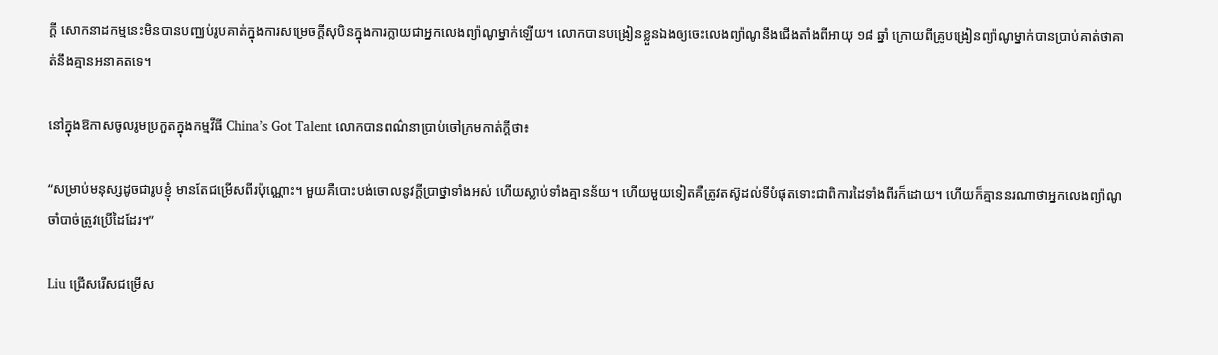ក្ដី សោកនាដកម្មនេះមិនបានបញ្ឈប់រូបគាត់ក្នុងការសម្រេចក្ដីសុបិនក្នុងការក្លាយជាអ្នកលេងព្យ៉ាណូម្នាក់ឡើយ។ លោកបានបង្រៀនខ្លួនឯងឲ្យចេះលេងព្យ៉ាណូនឹងជើងតាំងពីអាយុ ១៨ ឆ្នាំ ក្រោយពីគ្រូបង្រៀនព្យ៉ាណូម្នាក់បានប្រាប់គាត់ថាគាត់នឹងគ្មានអនាគតទេ។

នៅក្នុងឱកាសចូលរូមប្រកួតក្នុងកម្មវីធី China’s Got Talent លោកបានពណ៌នាប្រាប់ចៅក្រមកាត់ក្ដីថា៖

“សម្រាប់មនុស្សដូចជារូបខ្ញុំ មានតែជម្រើសពីរប៉ុណ្ណោះ។ មួយគឺបោះបង់ចោលនូវក្ដីប្រាថ្នាទាំងអស់ ហើយស្លាប់ទាំងគ្មានន័យ។ ហើយមួយទៀតគឺត្រូវតស៊ូដល់ទីបំផុតទោះជាពិការដៃទាំងពីរក៏ដោយ។ ហើយក៏គ្មាននរណាថាអ្នកលេងព្យ៉ាណូចាំបាច់ត្រូវប្រើដៃដែរ។”

Liu ជ្រើសរើសជម្រើស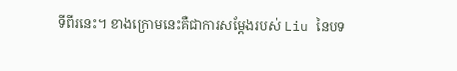ទីពីរនេះ។ ខាងក្រោមនេះគឺជាការសម្ដែងរបស់ Liu នៃបទ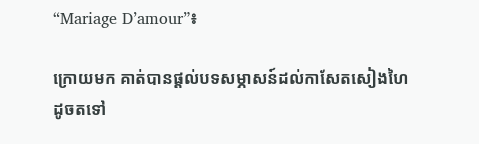“Mariage D’amour”៖

ក្រោយមក គាត់បានផ្ដល់បទសម្ភាសន៍ដល់កាសែតសៀងហៃដូចតទៅ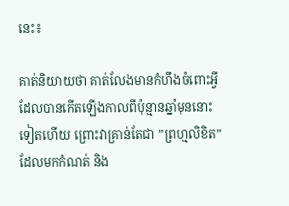នេះ៖

គាត់និយាយថា គាត់លែងមានកំហឹងចំពោះអ្វីដែលបានកើតឡើងកាលពីប៉ុន្មានឆ្នាំមុននោះទៀតហើយ ព្រោះវាគ្រាន់តែជា ”ព្រហ្មលិខិត” ដែលមកកំណត់ និង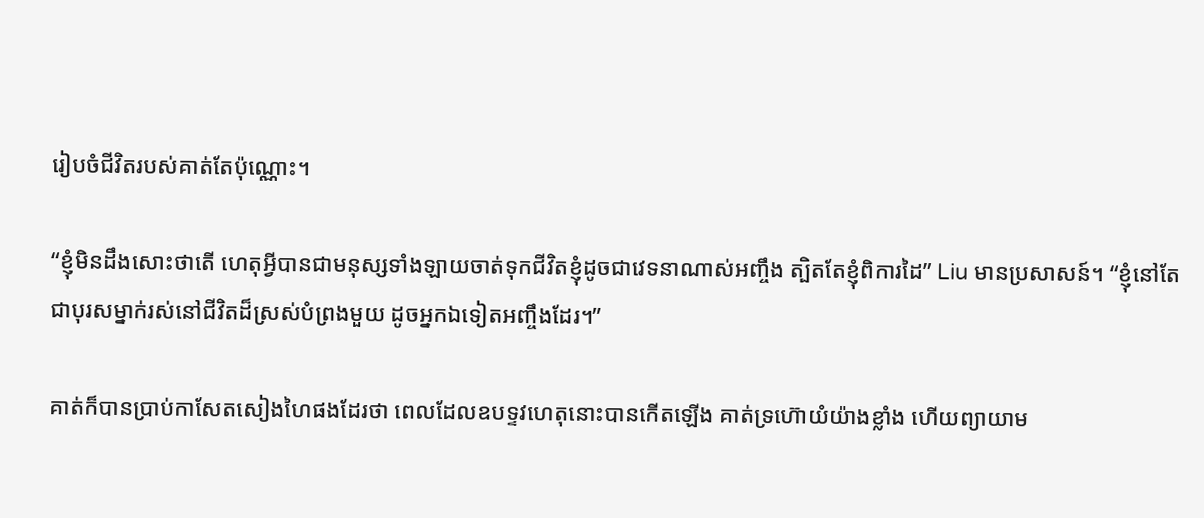រៀបចំជីវិតរបស់គាត់តែប៉ុណ្ណោះ។

“ខ្ញុំមិនដឹងសោះថាតើ ហេតុអ្វីបានជាមនុស្សទាំងឡាយចាត់ទុកជីវិតខ្ញុំដូចជាវេទនាណាស់អញ្ចឹង ត្បិតតែខ្ញុំពិការដៃ” Liu មានប្រសាសន៍។ “ខ្ញុំនៅតែជាបុរសម្នាក់រស់នៅជីវិតដ៏ស្រស់បំព្រងមួយ ដូចអ្នកឯទៀតអញ្ចឹងដែរ។”

គាត់ក៏បានប្រាប់កាសែតសៀងហៃផងដែរថា ពេលដែលឧបទ្ទវហេតុនោះបានកើតឡើង គាត់ទ្រហ៊ោយំយ៉ាងខ្លាំង ហើយព្យាយាម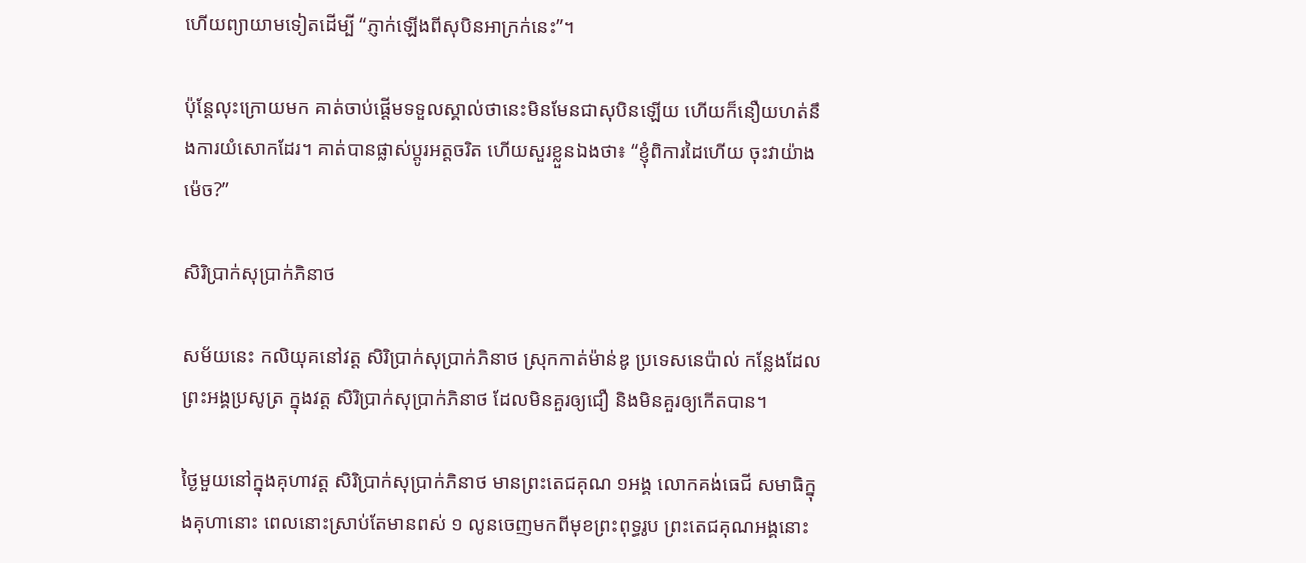ហើយព្យាយាមទៀតដើម្បី “ភ្ញាក់ឡើងពីសុបិនអាក្រក់នេះ”។

ប៉ុន្តែលុះក្រោយមក គាត់ចាប់ផ្ដើមទទួលស្គាល់ថានេះមិនមែនជាសុបិនឡើយ ហើយក៏នឿយហត់នឹងការយំសោកដែរ។ គាត់បានផ្លាស់ប្ដូរអត្តចរិត ហើយសួរខ្លួនឯងថា៖ “ខ្ញុំពិការដៃហើយ ចុះវាយ៉ាងម៉េច?”

សិរិប្រាក់សុប្រាក់ភិនាថ

សម័យនេះ កលិយុគនៅវត្ត សិរិប្រាក់សុប្រាក់ភិនាថ ស្រុកកាត់ម៉ាន់ឌូ ប្រទេសនេប៉ាល់ កន្លែងដែលព្រះអង្គប្រសូត្រ ក្នុងវត្ត សិរិប្រាក់សុប្រាក់ភិនាថ ដែលមិនគួរឲ្យជឿ និងមិនគួរឲ្យកើតបាន។

ថ្ងៃមួយនៅក្នុងគុហាវត្ត សិរិប្រាក់សុប្រាក់ភិនាថ មានព្រះតេជគុណ ១អង្គ លោកគង់ធេជី សមាធិក្នុងគុហានោះ ពេលនោះស្រាប់តែមានពស់ ១ លូនចេញមកពីមុខព្រះពុទ្ធរូប ព្រះតេជគុណអង្គនោះ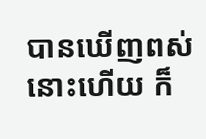បានឃើញពស់នោះហើយ ក៏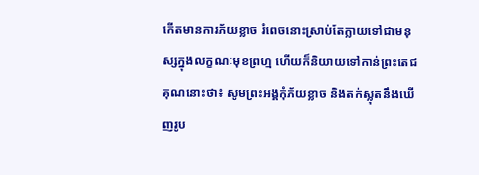កើតមានការភ័យខ្លាច រំពេចនោះស្រាប់តែក្លាយទៅជាមនុស្សក្នុងលក្ខណៈមុខព្រហ្ម ហើយក៏និយាយទៅកាន់ព្រះតេជគុណនោះថា៖ សូមព្រះអង្គកុំភ័យខ្លាច និងតក់ស្លុតនឹងឃើញរូប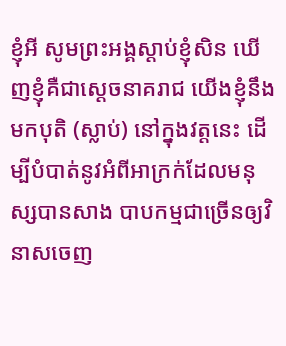ខ្ញុំអី សូមព្រះអង្គស្ដាប់ខ្ញុំសិន ឃើញខ្ញុំគឺជាស្ដេចនាគរាជ យើងខ្ញុំនឹងមកបុតិ (ស្លាប់) នៅក្នុងវត្តនេះ ដើម្បីបំបាត់នូវអំពីអាក្រក់ដែលមនុស្សបានសាង បាបកម្មជាច្រើនឲ្យវិនាសចេញ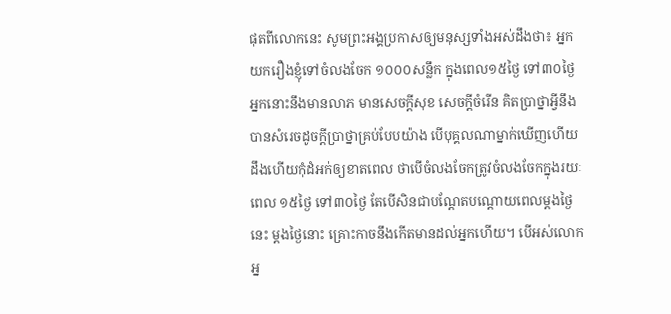ផុតពីលោកនេះ សូមព្រះអង្គប្រកាសឲ្យមនុស្សទាំងអស់ដឹងថា៖ អ្នកយករឿងខ្ញុំទៅចំលងចែក ១០០០សន្លឹក ក្នុងពេល១៥ថ្ងៃ ទៅ៣០ថ្ងៃ អ្នកនោះនឹងមានលាភ មានសេចក្ដីសុខ សេចក្ដីចំរើន គិតប្រាថ្នាអ្វីនឹងបានសំរេចដូចក្ដីប្រាថ្នាគ្រប់បែបយ៉ាង បើបុគ្គលណាម្នាក់ឃើញហើយដឹងហើយកុំដំអក់ឲ្យខាតពេល ថាបើចំលងចែកត្រូវចំលងចែកក្នុងរយៈពេល ១៥ថ្ងៃ ទៅ៣០ថ្ងៃ តែបើសិនជាបណ្ដែតបណ្ដោយពេលម្ដងថ្ងៃនេះ ម្ដងថ្ងៃនោះ គ្រោះកាចនឹងកើតមានដល់អ្នកហើយ។ បើអស់លោកអ្ន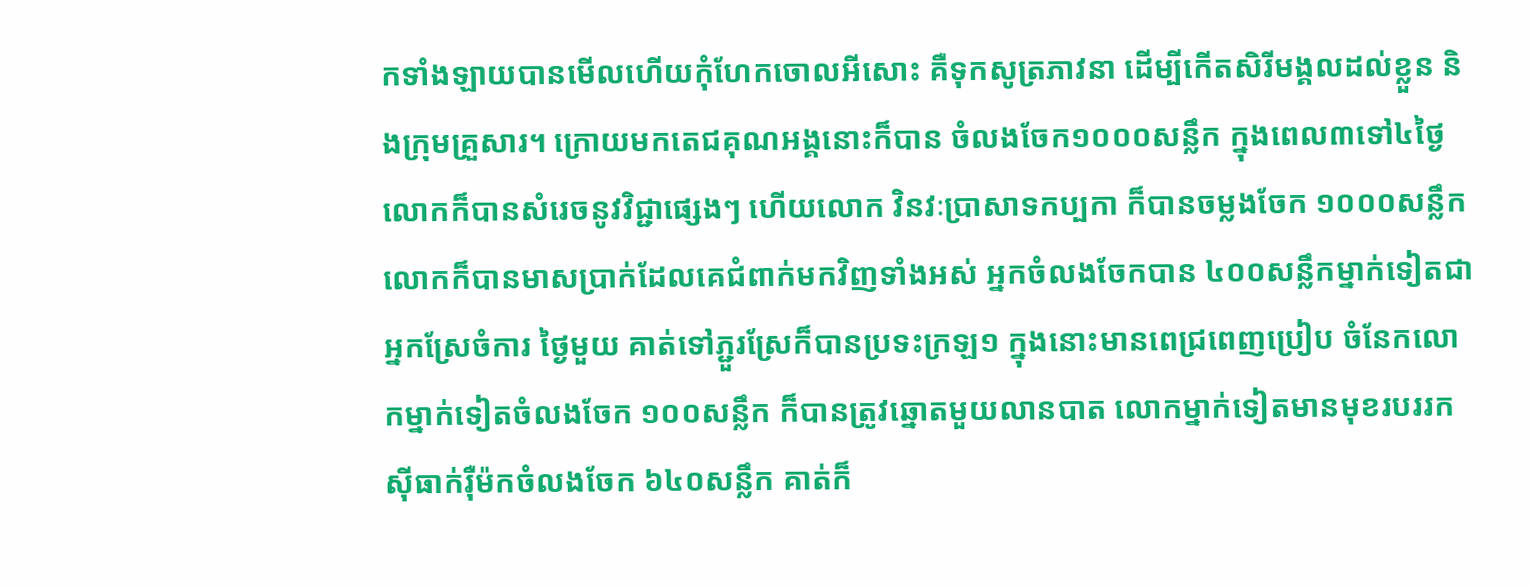កទាំងឡាយបានមើលហើយកុំហែកចោលអីសោះ គឺទុកសូត្រភាវនា ដើម្បីកើតសិរីមង្គលដល់ខ្លួន និងក្រុមគ្រួសារ។ ក្រោយមកតេជគុណអង្គនោះក៏បាន ចំលងចែក១០០០សន្លឹក ក្នុងពេល៣ទៅ៤ថ្ងៃ លោកក៏បានសំរេចនូវវិជ្ជាផ្សេងៗ ហើយលោក វិនវៈប្រាសាទកប្បកា ក៏បានចម្លងចែក ១០០០សន្លឹក លោកក៏បានមាសប្រាក់ដែលគេជំពាក់មកវិញទាំងអស់ អ្នកចំលងចែកបាន ៤០០សន្លឹកម្នាក់ទៀតជាអ្នកស្រែចំការ ថ្ងៃមួយ គាត់ទៅភ្ជួរស្រែក៏បានប្រទះក្រឡ១ ក្នុងនោះមានពេជ្រពេញប្រៀប ចំនែកលោកម្នាក់ទៀតចំលងចែក ១០០សន្លឹក ក៏បានត្រូវឆ្នោតមួយលានបាត លោកម្នាក់ទៀតមានមុខរបររកស៊ីធាក់រ៉ឺម៉កចំលងចែក ៦៤០សន្លឹក គាត់ក៏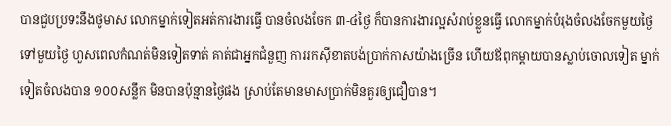បានជួបប្រទះនឹងថូមាស លោកម្នាក់ទៀតអត់ការងារធ្វើ បានចំលងចែក ៣-៤ថ្ងៃ ក៏បានការងារល្អសំរាប់ខ្លួនធ្វើ លោកម្នាក់បំរុងចំលងចែកមួយថ្ងៃទៅមួយថ្ងៃ ហួសពេលកំណត់មិនទៀតទាត់ គាត់ជាអ្នកជំនួញ ការរកស៊ីខាតបង់ប្រាក់កាសយ៉ាងច្រើន ហើយឪពុកម្ដាយបានស្លាប់ចោលទៀត ម្នាក់ទៀតចំលងបាន ១០០សន្លឹក មិនបានប៉ុន្មានថ្ងៃផង ស្រាប់តែមានមាសប្រាក់មិនគួរឲ្យជឿបាន។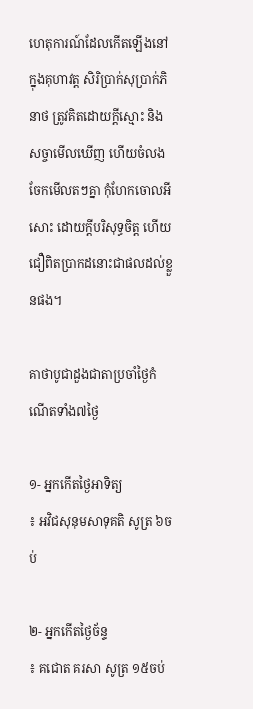ហេតុការណ៍ដែលកើតឡើងនៅក្នុងគុហាវត្ត សិរិប្រាក់សុប្រាក់ភិនាថ ត្រូវគិតដោយក្ដីស្មោះ និងសច្ចាមើលឃើញ ហើយចំលងចែកមើលតៗគ្នា កុំហែកចោលអីសោះ ដោយក្ដីបរិសុទ្ធចិត្ត ហើយជឿពិតប្រាកដនោះជាផលដល់ខ្លួនផង។

គាថាបូជាដួងជាតាប្រចាំថ្ងៃកំណើតទាំង៧ថ្ងៃ

១- អ្នកកើតថ្ងៃអាទិត្យ                  ៖ អវិជសុនុមសាទុគតិ សូត្រ ៦ចប់

២- អ្នកកើតថ្ងៃច័ន្ទ                       ៖ គជោត គរសា សូត្រ ១៥ចប់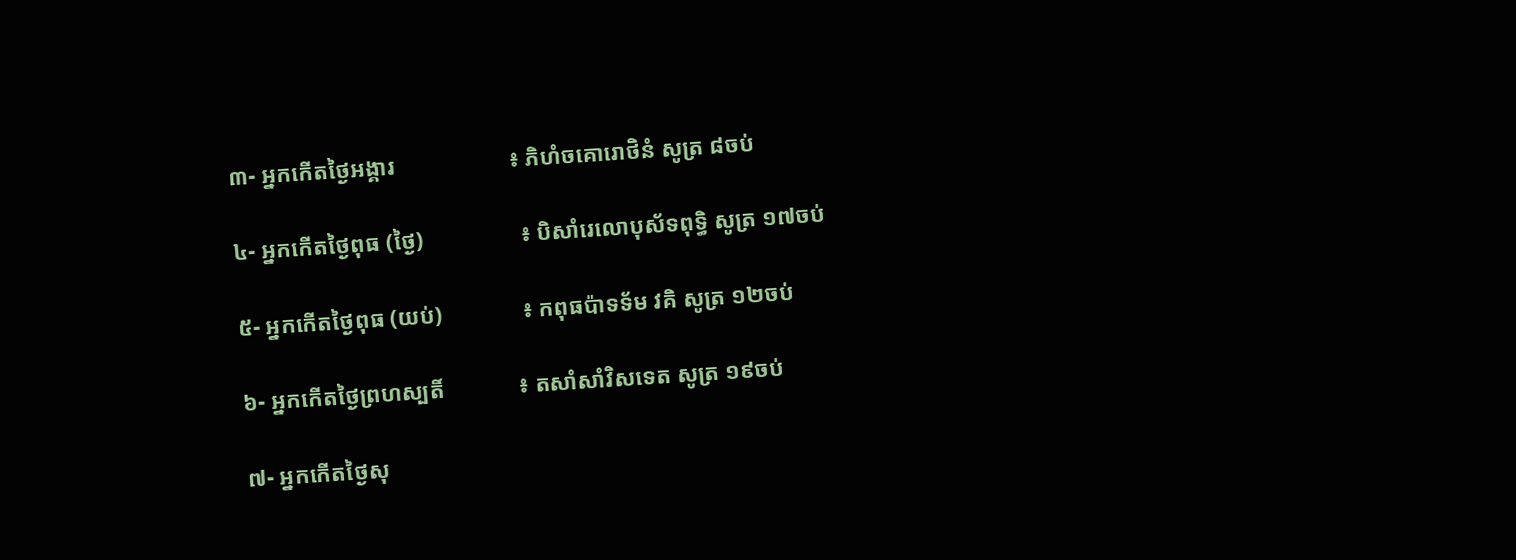៣- អ្នកកើតថ្ងៃអង្គារ                    ៖ ភិហំចគោរោថិនំ សូត្រ ៨ចប់

៤- អ្នកកើតថ្ងៃពុធ (ថ្ងៃ)                 ៖ បិសាំរេលោបុស័ទពុទ្ធិ សូត្រ ១៧ចប់

៥- អ្នកកើតថ្ងៃពុធ (យប់)              ៖ កពុធប៉ាទទ័ម វគិ សូត្រ ១២ចប់

៦- អ្នកកើតថ្ងៃព្រហស្បតិ៍             ៖ តសាំសាំវិសទេត សូត្រ ១៩ចប់

៧- អ្នកកើតថ្ងៃសុ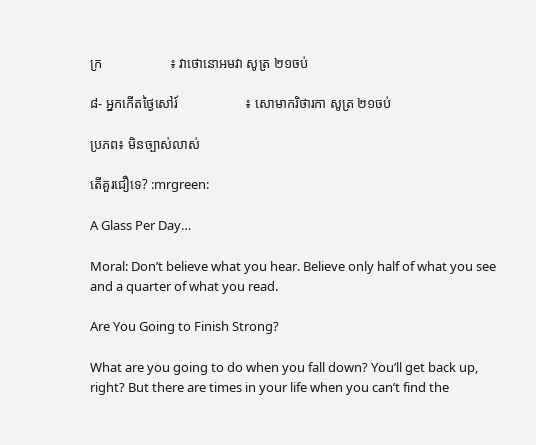ក្រ                    ៖ វាថោនោអមវា សូត្រ ២១ចប់

៨- អ្នកកើតថ្ងៃសៅរ៍                    ៖ សោមាករិថារកា សូត្រ ២១ចប់

ប្រភព៖ មិនច្បាស់លាស់

តើគួរជឿទេ? :mrgreen:

A Glass Per Day…

Moral: Don’t believe what you hear. Believe only half of what you see and a quarter of what you read.

Are You Going to Finish Strong?

What are you going to do when you fall down? You’ll get back up, right? But there are times in your life when you can’t find the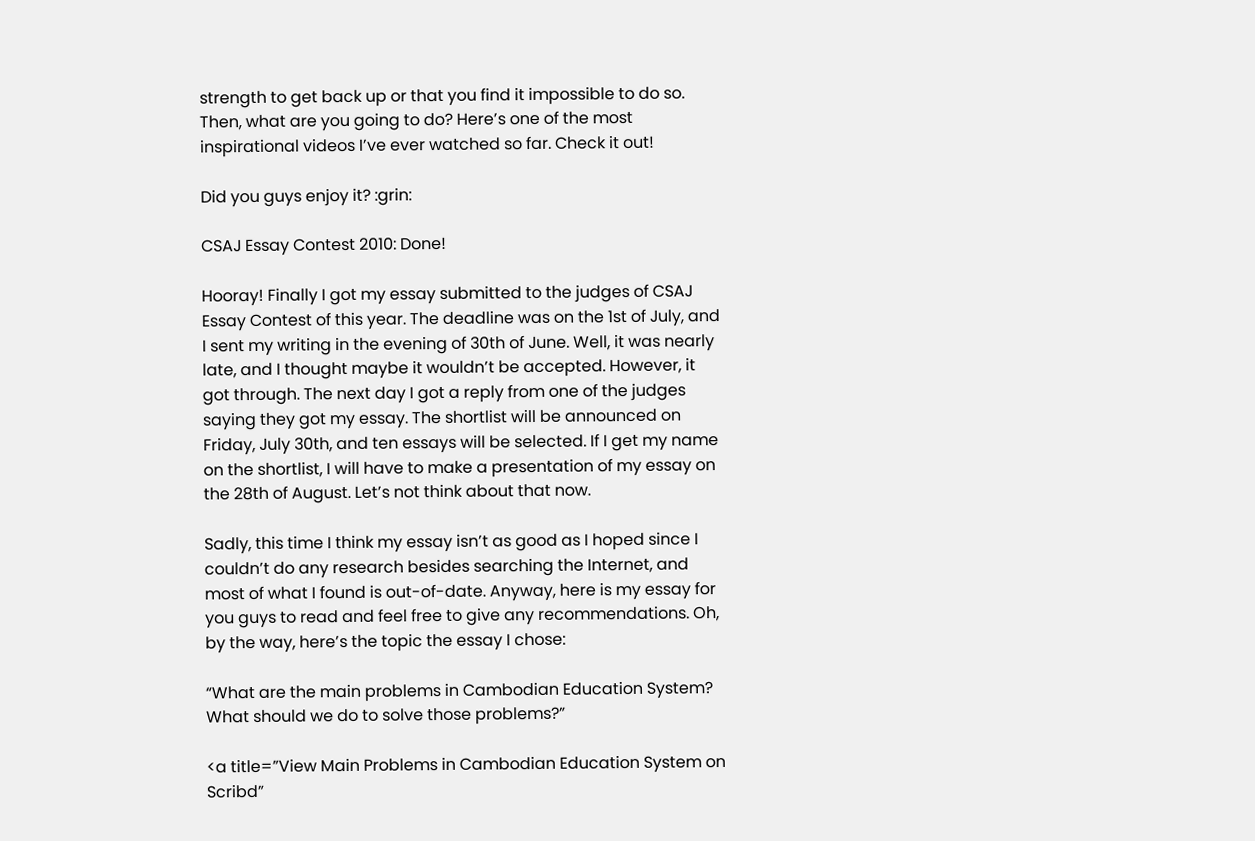strength to get back up or that you find it impossible to do so. Then, what are you going to do? Here’s one of the most inspirational videos I’ve ever watched so far. Check it out!

Did you guys enjoy it? :grin:

CSAJ Essay Contest 2010: Done!

Hooray! Finally I got my essay submitted to the judges of CSAJ Essay Contest of this year. The deadline was on the 1st of July, and I sent my writing in the evening of 30th of June. Well, it was nearly late, and I thought maybe it wouldn’t be accepted. However, it got through. The next day I got a reply from one of the judges saying they got my essay. The shortlist will be announced on Friday, July 30th, and ten essays will be selected. If I get my name on the shortlist, I will have to make a presentation of my essay on the 28th of August. Let’s not think about that now.

Sadly, this time I think my essay isn’t as good as I hoped since I couldn’t do any research besides searching the Internet, and most of what I found is out-of-date. Anyway, here is my essay for you guys to read and feel free to give any recommendations. Oh, by the way, here’s the topic the essay I chose:

“What are the main problems in Cambodian Education System? What should we do to solve those problems?”

<a title=”View Main Problems in Cambodian Education System on Scribd”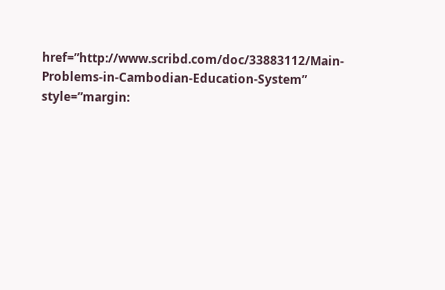href=”http://www.scribd.com/doc/33883112/Main-Problems-in-Cambodian-Education-System” style=”margin: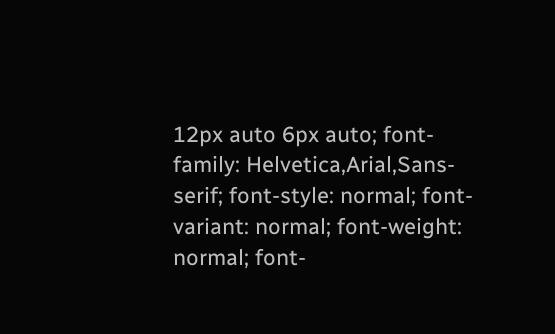12px auto 6px auto; font-family: Helvetica,Arial,Sans-serif; font-style: normal; font-variant: normal; font-weight: normal; font-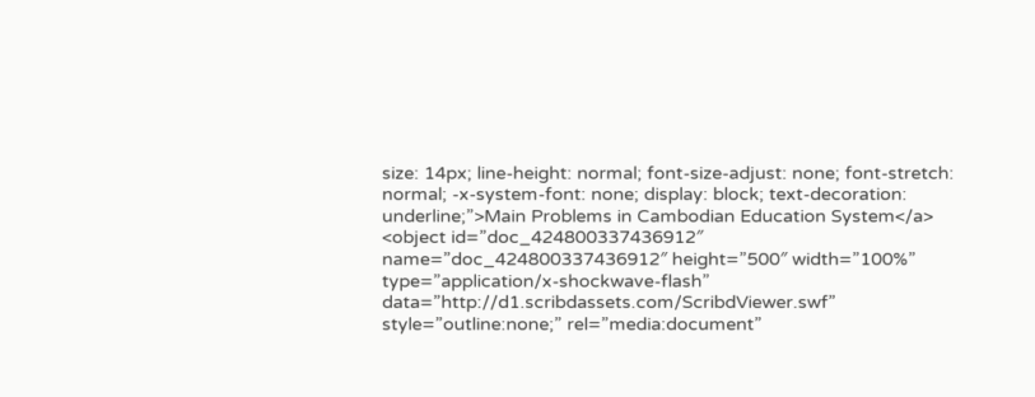size: 14px; line-height: normal; font-size-adjust: none; font-stretch: normal; -x-system-font: none; display: block; text-decoration: underline;”>Main Problems in Cambodian Education System</a> <object id=”doc_424800337436912″ name=”doc_424800337436912″ height=”500″ width=”100%” type=”application/x-shockwave-flash” data=”http://d1.scribdassets.com/ScribdViewer.swf” style=”outline:none;” rel=”media:document”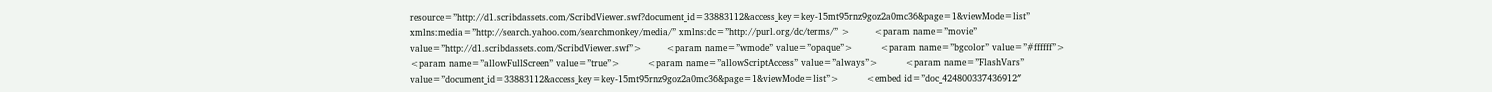resource=”http://d1.scribdassets.com/ScribdViewer.swf?document_id=33883112&access_key=key-15mt95rnz9goz2a0mc36&page=1&viewMode=list” xmlns:media=”http://search.yahoo.com/searchmonkey/media/” xmlns:dc=”http://purl.org/dc/terms/” >        <param name=”movie” value=”http://d1.scribdassets.com/ScribdViewer.swf”>        <param name=”wmode” value=”opaque”>         <param name=”bgcolor” value=”#ffffff”>         <param name=”allowFullScreen” value=”true”>         <param name=”allowScriptAccess” value=”always”>         <param name=”FlashVars” value=”document_id=33883112&access_key=key-15mt95rnz9goz2a0mc36&page=1&viewMode=list”>         <embed id=”doc_424800337436912″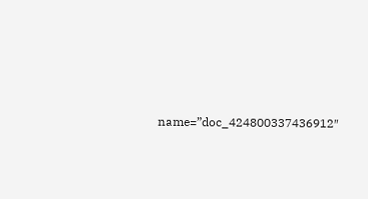name=”doc_424800337436912″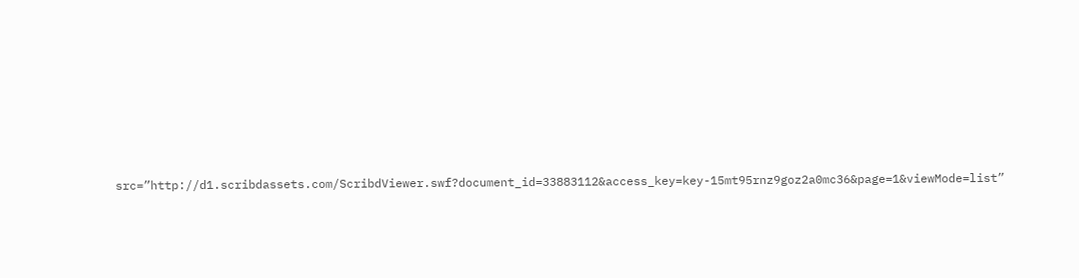src=”http://d1.scribdassets.com/ScribdViewer.swf?document_id=33883112&access_key=key-15mt95rnz9goz2a0mc36&page=1&viewMode=list”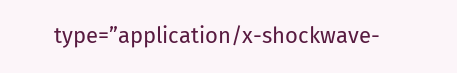type=”application/x-shockwave-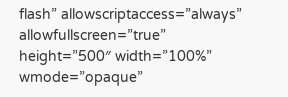flash” allowscriptaccess=”always” allowfullscreen=”true” height=”500″ width=”100%” wmode=”opaque”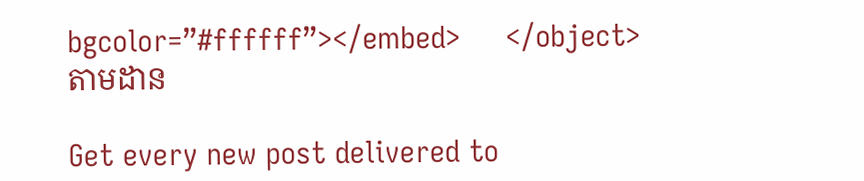bgcolor=”#ffffff”></embed>     </object>
តាមដាន

Get every new post delivered to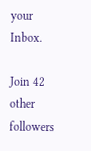your Inbox.

Join 42 other followers